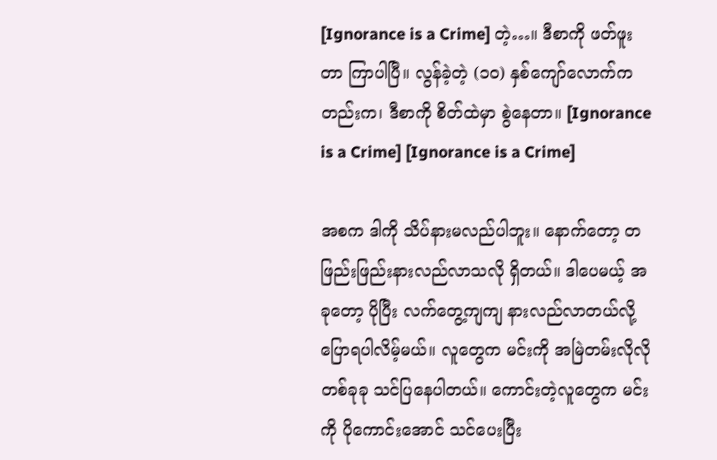[Ignorance is a Crime] တဲ့…။ ဒီစာကို ဖတ်ဖူးတာ ကြာပါပြီ။ လွန်ခဲ့တဲ့ (၁၀) နှစ်ကျော်လောက်ကတည်းက၊ ဒီစာကို စိတ်ထဲမှာ စွဲနေတာ။ [Ignorance is a Crime] [Ignorance is a Crime]

အစက ဒါကို သိပ်နားမလည်ပါဘူး။ နောက်တော့ တဖြည်းဖြည်းနားလည်လာသလို ရှိတယ်။ ဒါပေမယ့် အခုတော့ ပိုပြီး လက်တွေ့ကျကျ နားလည်လာတယ်လို့ ပြောရပါလိမ့်မယ်။ လူတွေက မင်းကို အမြဲတမ်းလိုလို တစ်ခုခု သင်ပြနေပါတယ်။ ကောင်းတဲ့လူတွေက မင်းကို ပိုကောင်းအောင် သင်ပေးပြီး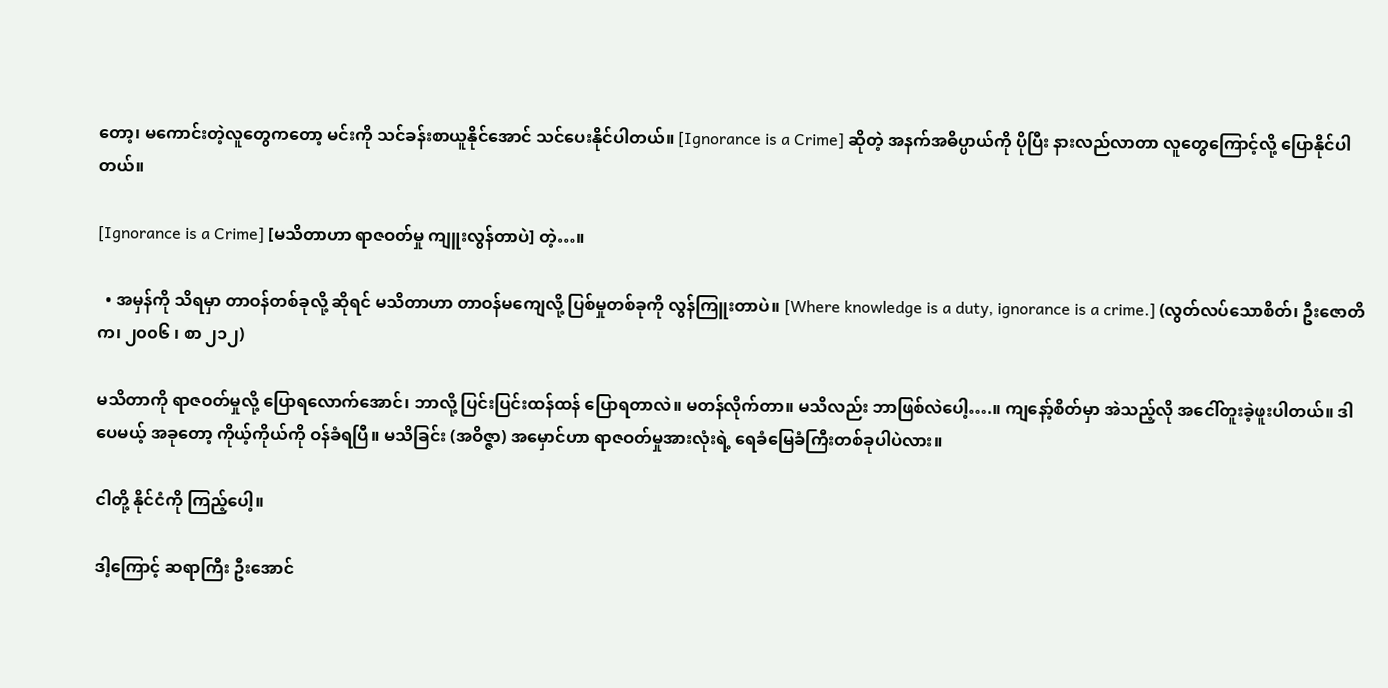တော့၊ မကောင်းတဲ့လူတွေကတော့ မင်းကို သင်ခန်းစာယူနိုင်အောင် သင်ပေးနိုင်ပါတယ်။ [Ignorance is a Crime] ဆိုတဲ့ အနက်အဓိပ္ပာယ်ကို ပိုပြီး နားလည်လာတာ လူတွေကြောင့်လို့ ပြောနိုင်ပါတယ်။

[Ignorance is a Crime] [မသိတာဟာ ရာဇဝတ်မှု ကျူးလွန်တာပဲ] တဲ့…။

  • အမှန်ကို သိရမှာ တာဝန်တစ်ခုလို့ ဆိုရင် မသိတာဟာ တာဝန်မကျေလို့ ပြစ်မှုတစ်ခုကို လွန်ကြူးတာပဲ။ [Where knowledge is a duty, ignorance is a crime.] (လွတ်လပ်သောစိတ်၊ ဦးဇောတိက၊ ၂၀၀၆ ၊ စာ ၂၁၂)

မသိတာကို ရာဇဝတ်မှုလို့ ပြောရလောက်အောင်၊ ဘာလို့ ပြင်းပြင်းထန်ထန် ပြောရတာလဲ။ မတန်လိုက်တာ။ မသိလည်း ဘာဖြစ်လဲပေါ့….။ ကျနော့်စိတ်မှာ အဲသည့်လို အငေါ်တူးခဲ့ဖူးပါတယ်။ ဒါပေမယ့် အခုတော့ ကိုယ့်ကိုယ်ကို ဝန်ခံရပြီ။ မသိခြင်း (အဝိဇ္ဇာ) အမှောင်ဟာ ရာဇဝတ်မှုအားလုံးရဲ့ ရေခံမြေခံကြီးတစ်ခုပါပဲလား။

ငါတို့ နိုင်ငံကို ကြည့်ပေါ့။

ဒါ့ကြောင့် ဆရာကြီး ဦးအောင်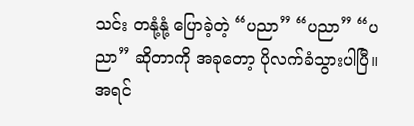သင်း တနုံ့နုံ့ ပြောခဲ့တဲ့ “ပညာ” “ပညာ” “ပညာ” ဆိုတာကို အခုတော့ ပိုလက်ခံသွားပါပြီ။ အရင်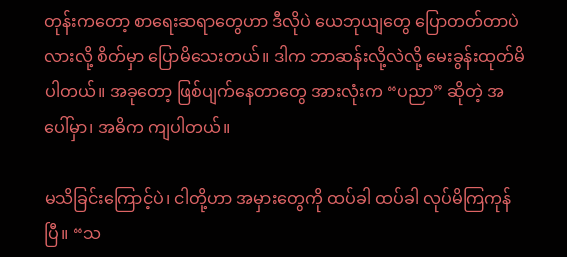တုန်းကတော့ စာရေးဆရာတွေဟာ ဒီလိုပဲ ယေဘုယျတွေ ပြောတတ်တာပဲလားလို့ စိတ်မှာ ပြောမိသေးတယ်။ ဒါက ဘာဆန်းလို့လဲလို့ မေးခွန်းထုတ်မိပါတယ်။ အခုတော့ ဖြစ်ပျက်နေတာတွေ အားလုံးက “ပညာ” ဆိုတဲ့ အပေါ်မှာ၊ အဓိက ကျပါတယ်။

မသိခြင်းကြောင့်ပဲ၊ ငါတို့ဟာ အမှားတွေကို ထပ်ခါ ထပ်ခါ လုပ်မိကြကုန်ပြီ။ “သ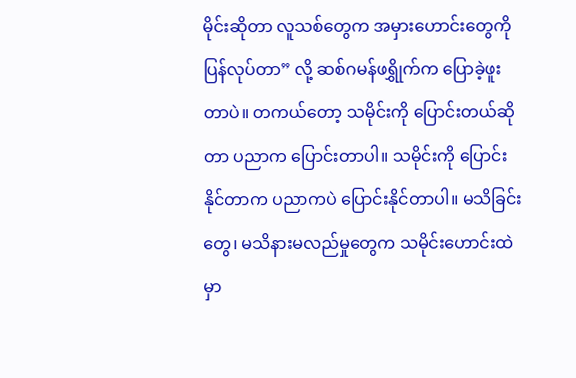မိုင်းဆိုတာ လူသစ်တွေက အမှားဟောင်းတွေကို ပြန်လုပ်တာ” လို့ ဆစ်ဂမန်ဖရွှိုက်က ပြောခဲ့ဖူးတာပဲ။ တကယ်တော့ သမိုင်းကို ပြောင်းတယ်ဆိုတာ ပညာက ပြောင်းတာပါ။ သမိုင်းကို ပြောင်းနိုင်တာက ပညာကပဲ ပြောင်းနိုင်တာပါ။ မသိခြင်းတွေ၊ မသိနားမလည်မှုတွေက သမိုင်းဟောင်းထဲမှာ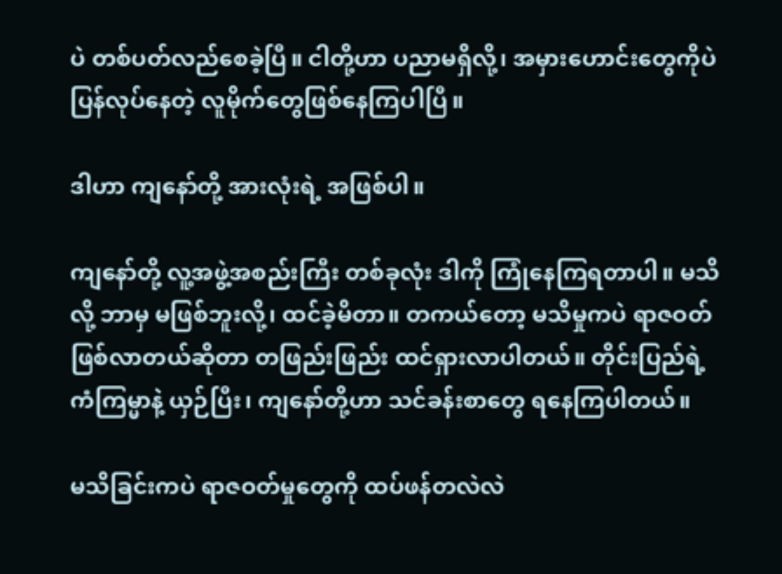ပဲ တစ်ပတ်လည်စေခဲ့ပြီ။ ငါတို့ဟာ ပညာမရှိလို့၊ အမှားဟောင်းတွေကိုပဲ ပြန်လုပ်နေတဲ့ လူမိုက်တွေဖြစ်နေကြပါပြီ။

ဒါဟာ ကျနော်တို့ အားလုံးရဲ့ အဖြစ်ပါ။

ကျနော်တို့ လူ့အဖွဲ့အစည်းကြီး တစ်ခုလုံး ဒါကို ကြုံနေကြရတာပါ။ မသိလို့ ဘာမှ မဖြစ်ဘူးလို့၊ ထင်ခဲ့မိတာ။ တကယ်တော့ မသိမှုကပဲ ရာဇဝတ်ဖြစ်လာတယ်ဆိုတာ တဖြည်းဖြည်း ထင်ရှားလာပါတယ်။ တိုင်းပြည်ရဲ့ ကံကြမ္မာနဲ့ ယှဉ်ပြီး၊ ကျနော်တို့ဟာ သင်ခန်းစာတွေ ရနေကြပါတယ်။

မသိခြင်းကပဲ ရာဇဝတ်မှုတွေကို ထပ်ဖန်တလဲလဲ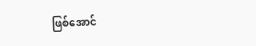ဖြစ်အောင်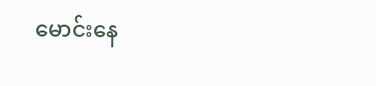မောင်းနေ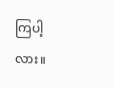ကြပါ့လား။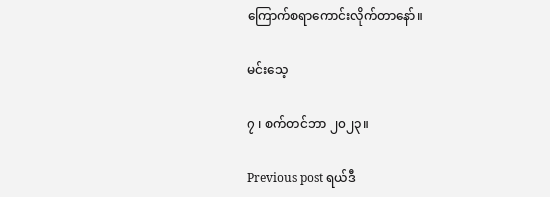ကြောက်စရာကောင်းလိုက်တာနော်။

မင်းသေ့

၇ ၊ စက်တင်ဘာ ၂၀၂၃။

Previous post ရယ်ဒီ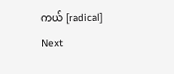ကယ် [radical]
Next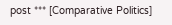post *** [Comparative Politics]